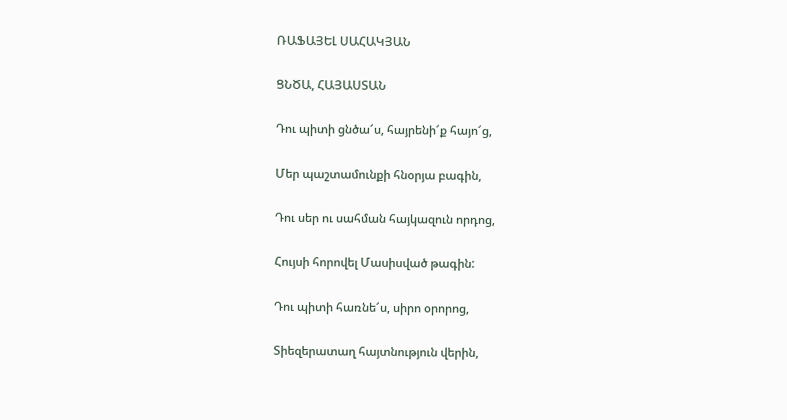ՌԱՖԱՅԵԼ ՍԱՀԱԿՅԱՆ

ՑՆԾԱ, ՀԱՅԱՍՏԱՆ

Դու պիտի ցնծա՜ս, հայրենի՜ք հայո՜ց,

Մեր պաշտամունքի հնօրյա բագին,

Դու սեր ու սահման հայկազուն որդոց,

Հույսի հորովել Մասիսված թագին:

Դու պիտի հառնե՜ս, սիրո օրորոց,

Տիեզերատաղ հայտնություն վերին,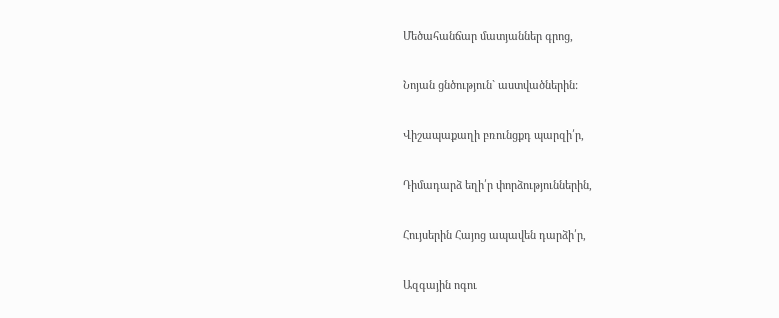Մեծահանճար մատյաններ գրոց,

Նոյան ցնծություն` աստվածներին:

Վիշապաքաղի բռունցքդ պարզի՛ր,

Դիմադարձ եղի՛ր փորձություններին,

Հույսերին Հայոց ապավեն դարձի՛ր,

Ազգային ոգու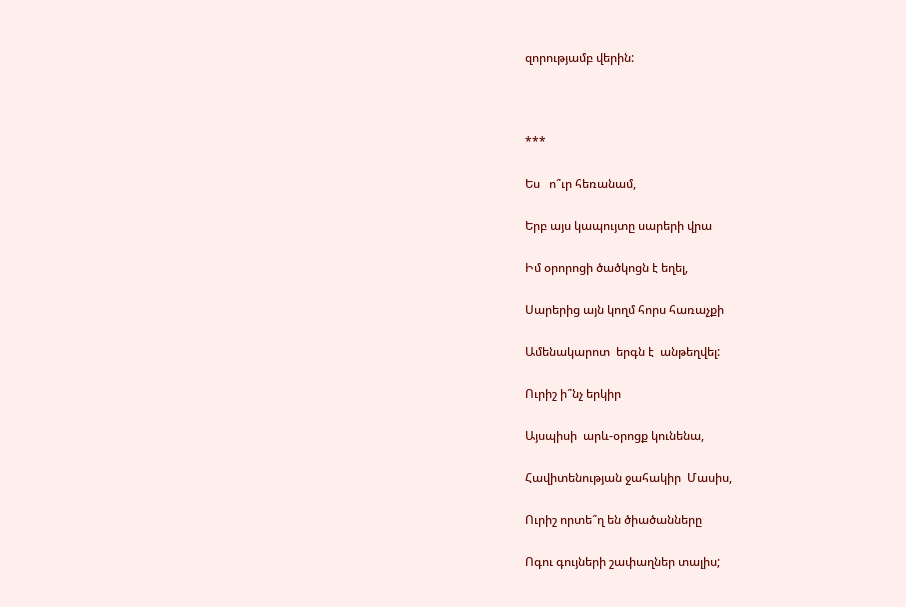զորությամբ վերին:



***

Ես   ո՞ւր հեռանամ,

Երբ այս կապույտը սարերի վրա

Իմ օրորոցի ծածկոցն է եղել,

Սարերից այն կողմ հորս հառաչքի

Ամենակարոտ  երգն է  անթեղվել:

Ուրիշ ի՞նչ երկիր

Այսպիսի  արև-օրոցք կունենա,

Հավիտենության ջահակիր  Մասիս,

Ուրիշ որտե՞ղ են ծիածանները

Ոգու գույների շափաղներ տալիս;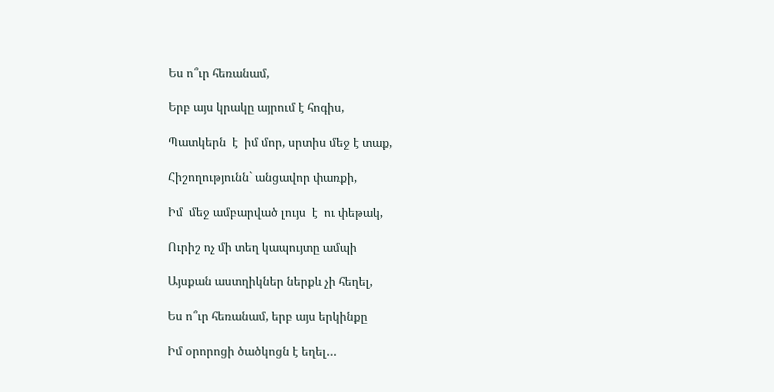Ես ո՞ւր հեռանամ,

Երբ այս կրակը այրում է հոգիս,

Պատկերն  է  իմ մոր, սրտիս մեջ է տաք,

Հիշողությունն` անցավոր փառքի,

Իմ  մեջ ամբարված լույս  է  ու փեթակ,

Ուրիշ ոչ մի տեղ կապույտը ամպի

Այսքան աստղիկներ ներքև չի հեղել,

Ես ո՞ւր հեռանամ, երբ այս երկինքը

Իմ օրորոցի ծածկոցն է եղել…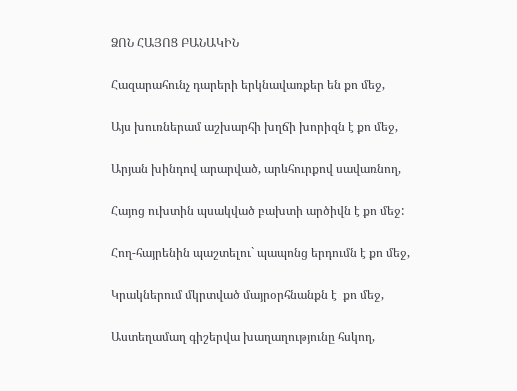ՁՈՆ ՀԱՅՈՑ ԲԱՆԱԿԻՆ

Հազարահունչ դարերի երկնավառքեր են քո մեջ,

Այս խուռներամ աշխարհի խղճի խորիզն է քո մեջ,

Արյան խինդով արարված, արևհուրքով սավառնող,

Հայոց ուխտին պսակված բախտի արծիվն է քո մեջ:

Հող-հայրենին պաշտելու` պապոնց երդումն է քո մեջ,

Կրակներում մկրտված մայրօրհնանքն է  քո մեջ,

Աստեղամաղ գիշերվա խաղաղությունը հսկող,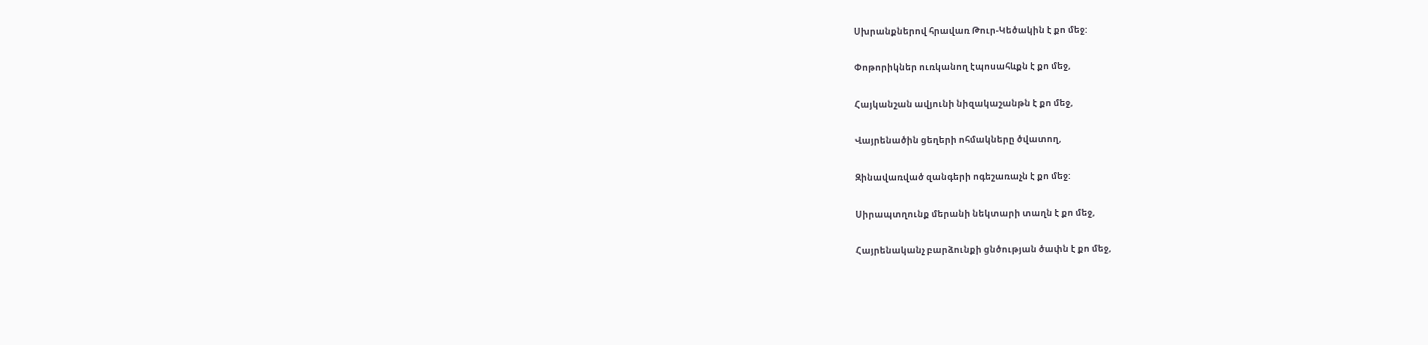Սխրանքներով հրավառ Թուր-Կեծակին է քո մեջ:

Փոթորիկներ ուռկանող էպոսահևքն է քո մեջ,

Հայկանշան ավյունի նիզակաշանթն է քո մեջ,

Վայրենածին ցեղերի ոհմակները ծվատող,

Զինավառված զանգերի ոգեշառաչն է քո մեջ:

Սիրապտղունք մերանի նեկտարի տաղն է քո մեջ,

Հայրենականչ բարձունքի ցնծության ծափն է քո մեջ,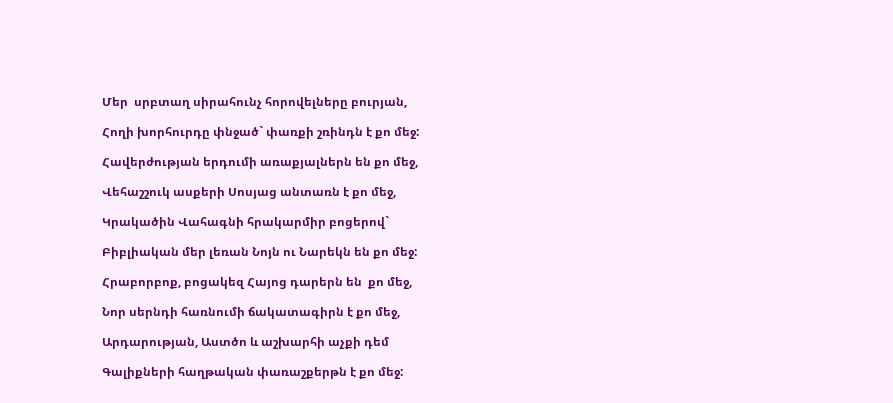Մեր  սրբտաղ սիրահունչ հորովելները բուրյան,

Հողի խորհուրդը փնջած` փառքի շռինդն է քո մեջ:

Հավերժության երդումի առաքյալներն են քո մեջ,

Վեհաշշուկ ասքերի Սոսյաց անտառն է քո մեջ,

Կրակածին Վահագնի հրակարմիր բոցերով`

Բիբլիական մեր լեռան Նոյն ու Նարեկն են քո մեջ:

Հրաբորբոք, բոցակեզ Հայոց դարերն են  քո մեջ,

Նոր սերնդի հառնումի ճակատագիրն է քո մեջ,

Արդարության, Աստծո և աշխարհի աչքի դեմ

Գալիքների հաղթական փառաշքերթն է քո մեջ: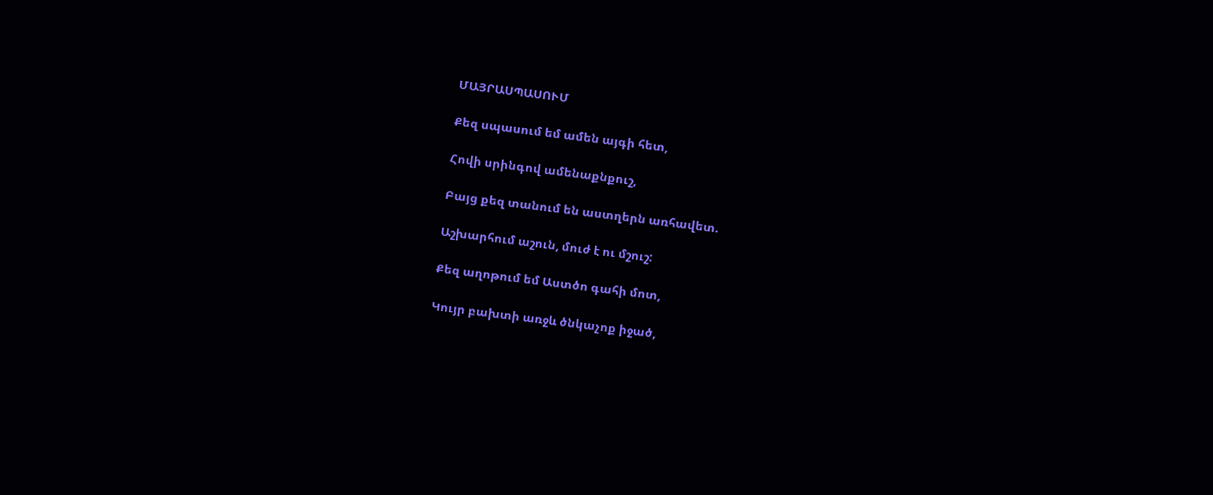ՄԱՅՐԱՍՊԱՍՈՒՄ

Քեզ սպասում եմ ամեն այգի հետ,

Հովի սրինգով ամենաքնքուշ,

Բայց քեզ տանում են աստղերն առհավետ.

Աշխարհում աշուն, մուժ է ու մշուշ:

Քեզ աղոթում եմ Աստծո գահի մոտ,

Կույր բախտի առջև ծնկաչոք իջած,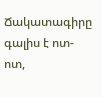Ճակատագիրը գալիս է ոտ-ոտ,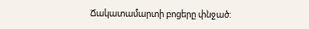Ճակատամարտի բոցերը փնջած: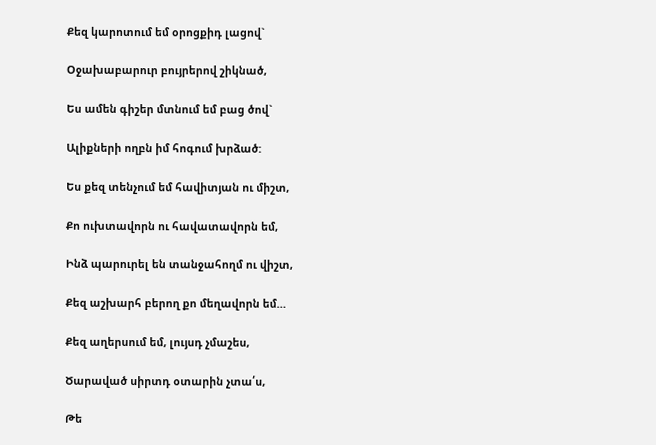Քեզ կարոտում եմ օրոցքիդ լացով`

Օջախաբարուր բույրերով շիկնած,

Ես ամեն գիշեր մտնում եմ բաց ծով`

Ալիքների ողբն իմ հոգում խրձած:

Ես քեզ տենչում եմ հավիտյան ու միշտ,

Քո ուխտավորն ու հավատավորն եմ,

Ինձ պարուրել են տանջահողմ ու վիշտ,

Քեզ աշխարհ բերող քո մեղավորն եմ…

Քեզ աղերսում եմ, լույսդ չմաշես,

Ծարաված սիրտդ օտարին չտա՛ս,

Թե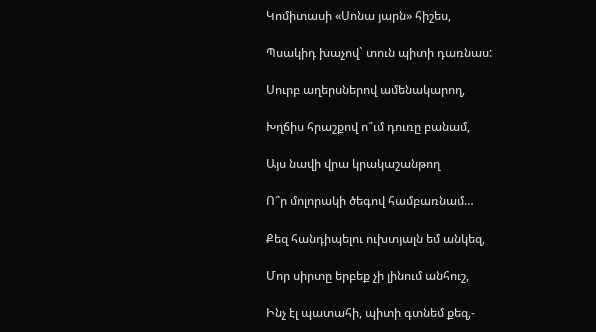Կոմիտասի «Սոնա յարն» հիշես,

Պսակիդ խաչով` տուն պիտի դառնաս:

Սուրբ աղերսներով ամենակարող,

Խղճիս հրաշքով ո՞ւմ դուռը բանամ,

Այս նավի վրա կրակաշանթող

Ո՞ր մոլորակի ծեգով համբառնամ…

Քեզ հանդիպելու ուխտյալն եմ անկեզ,

Մոր սիրտը երբեք չի լինում անհուշ,

Ինչ էլ պատահի, պիտի գտնեմ քեզ,-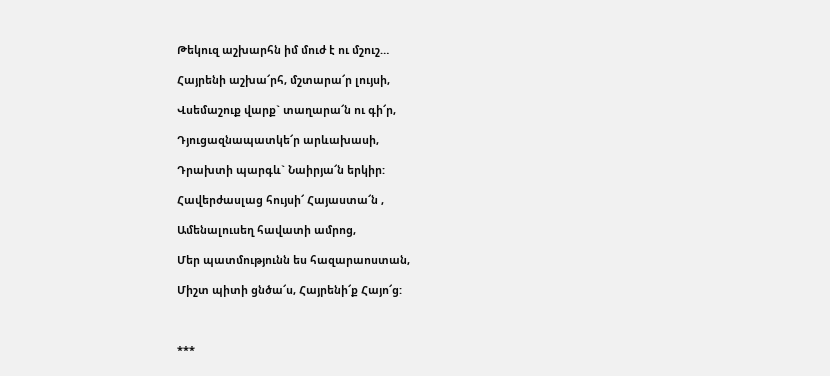Թեկուզ աշխարհն իմ մուժ է ու մշուշ…

Հայրենի աշխա՜րհ, մշտարա՜ր լույսի,

Վսեմաշուք վարք` տաղարա՜ն ու գի՜ր,

Դյուցազնապատկե՜ր արևախասի,

Դրախտի պարգև` Նաիրյա՜ն երկիր:

Հավերժասլաց հույսի՜ Հայաստա՜ն ,

Ամենալուսեղ հավատի ամրոց,

Մեր պատմությունն ես հազարաոստան,

Միշտ պիտի ցնծա՜ս, Հայրենի՜ք Հայո՜ց:



***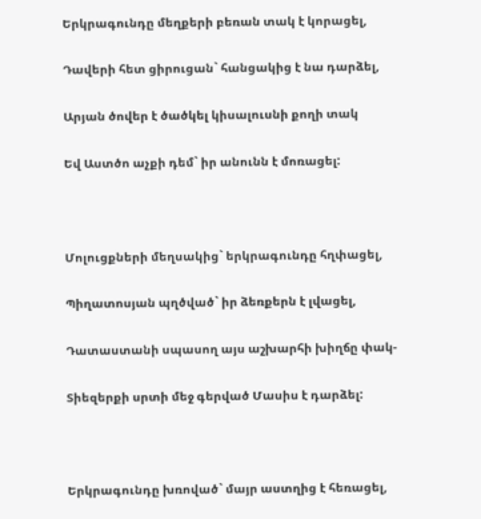Երկրագունդը մեղքերի բեռան տակ է կորացել,

Դավերի հետ ցիրուցան` հանցակից է նա դարձել,

Արյան ծովեր է ծածկել կիսալուսնի քողի տակ

Եվ Աստծո աչքի դեմ` իր անունն է մոռացել:



Մոլուցքների մեղսակից` երկրագունդը հղփացել,

Պիղատոսյան պղծված` իր ձեռքերն է լվացել,

Դատաստանի սպասող այս աշխարհի խիղճը փակ-

Տիեզերքի սրտի մեջ գերված Մասիս է դարձել:



Երկրագունդը խռոված` մայր աստղից է հեռացել,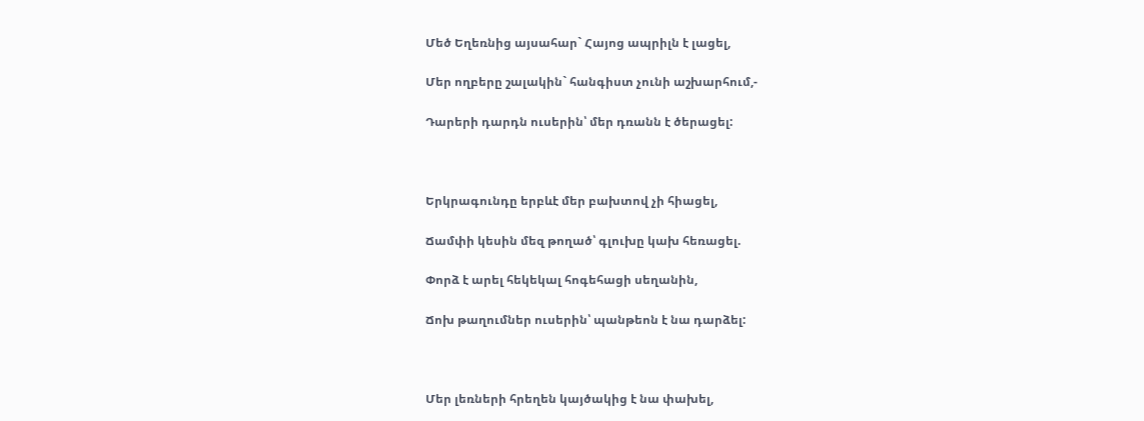Մեծ Եղեռնից այսահար` Հայոց ապրիլն է լացել,

Մեր ողբերը շալակին` հանգիստ չունի աշխարհում,-

Դարերի դարդն ուսերին՝ մեր դռանն է ծերացել:



Երկրագունդը երբևէ մեր բախտով չի հիացել,

Ճամփի կեսին մեզ թողած՝ գլուխը կախ հեռացել.

Փորձ է արել հեկեկալ հոգեհացի սեղանին,

Ճոխ թաղումներ ուսերին՝ պանթեոն է նա դարձել:



Մեր լեռների հրեղեն կայծակից է նա փախել,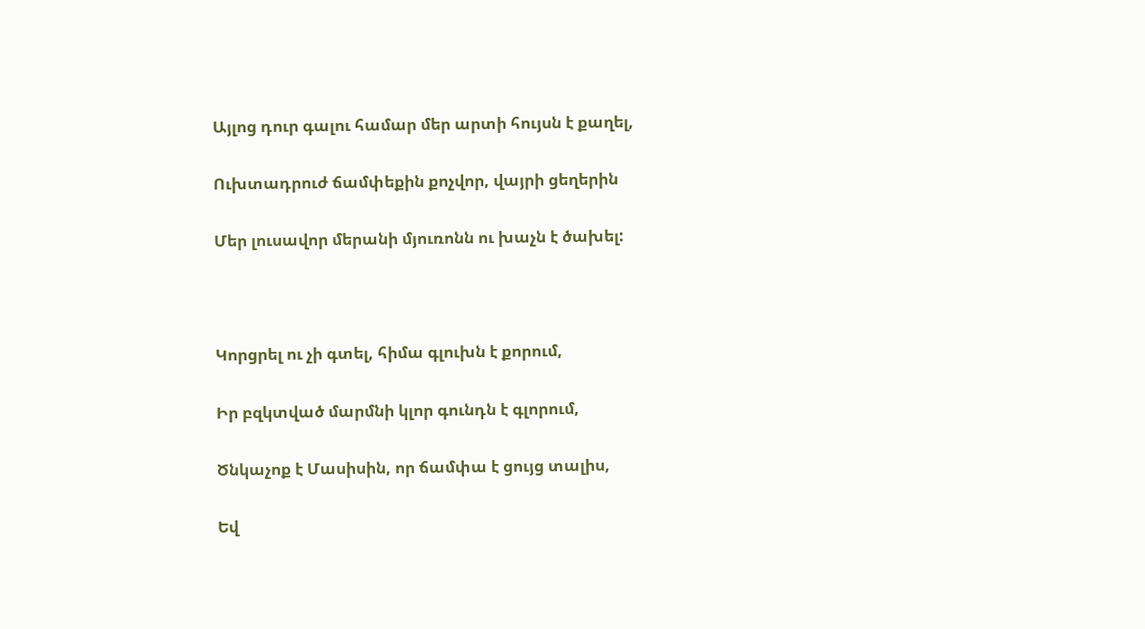Այլոց դուր գալու համար մեր արտի հույսն է քաղել,

Ուխտադրուժ ճամփեքին քոչվոր, վայրի ցեղերին

Մեր լուսավոր մերանի մյուռոնն ու խաչն է ծախել:



Կորցրել ու չի գտել, հիմա գլուխն է քորում,

Իր բզկտված մարմնի կլոր գունդն է գլորում,

Ծնկաչոք է Մասիսին, որ ճամփա է ցույց տալիս,

Եվ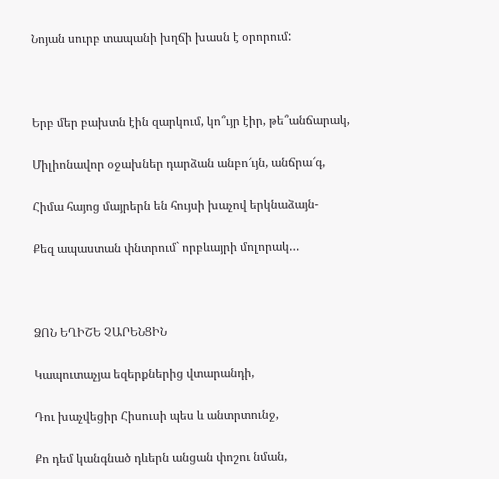Նոյան սուրբ տապանի խղճի խասն է օրորում:



Երբ մեր բախտն էին զարկում, կո՞ւյր էիր, թե՞անճարակ,

Միլիոնավոր օջախներ դարձան անբո՜ւյն, անճրա՜գ,

Հիմա հայոց մայրերն են հույսի խաչով երկնաձայն-

Քեզ ապաստան փնտրում` որբևայրի մոլորակ…



ՁՈՆ ԵՂԻՇԵ ՉԱՐԵՆՑԻՆ

Կապուտաչյա եզերքներից վտարանդի,

Դու խաչվեցիր Հիսուսի պես և անտրտունջ,

Քո դեմ կանգնած դևերն անցան փոշու նման,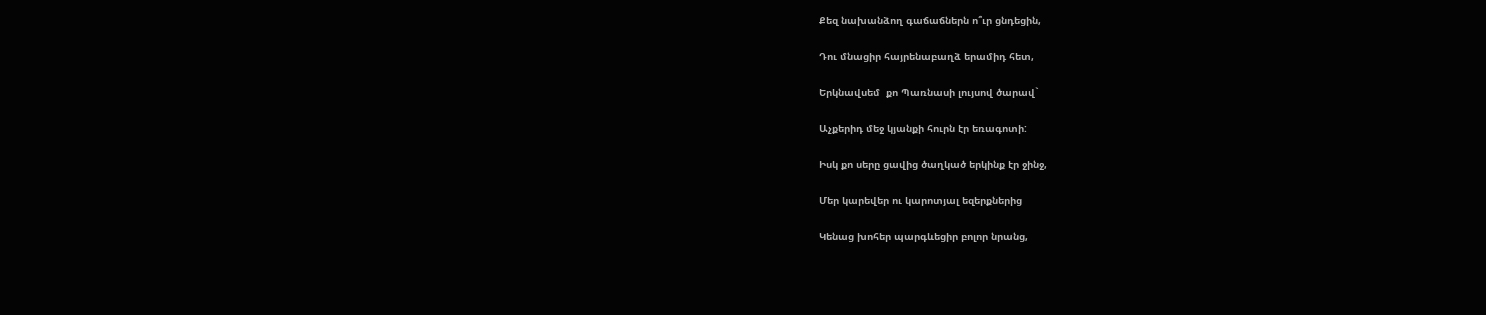Քեզ նախանձող գաճաճներն ո՞ւր ցնդեցին,

Դու մնացիր հայրենաբաղձ երամիդ հետ,

Երկնավսեմ  քո Պառնասի լույսով ծարավ`

Աչքերիդ մեջ կյանքի հուրն էր եռագոտի:

Իսկ քո սերը ցավից ծաղկած երկինք էր ջինջ,

Մեր կարեվեր ու կարոտյալ եզերքներից

Կենաց խոհեր պարգևեցիր բոլոր նրանց,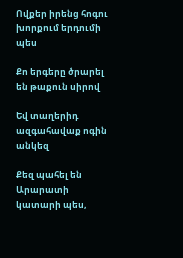Ովքեր իրենց հոգու խորքում երդումի պես

Քո երգերը ծրարել են թաքուն սիրով

Եվ տաղերիդ ազգահավաք ոգին անկեզ

Քեզ պահել են Արարատի կատարի պես,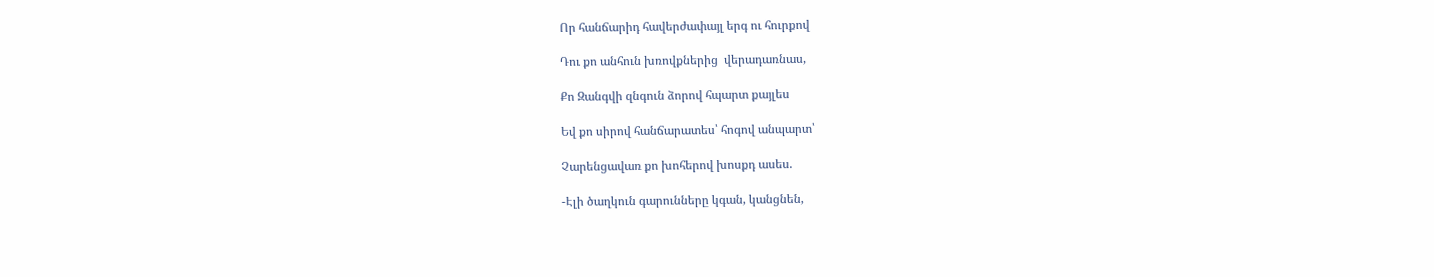Որ հանճարիդ հավերժափայլ երգ ու հուրքով

Դու քո անհուն խռովքներից  վերադառնաս,

Քո Զանգվի զնգուն ձորով հպարտ քայլես

Եվ քո սիրով հանճարատես՝ հոգով անպարտ՝

Չարենցավառ քո խոհերով խոսքդ ասես.

-Էլի ծաղկուն գարունները կգան, կանցնեն,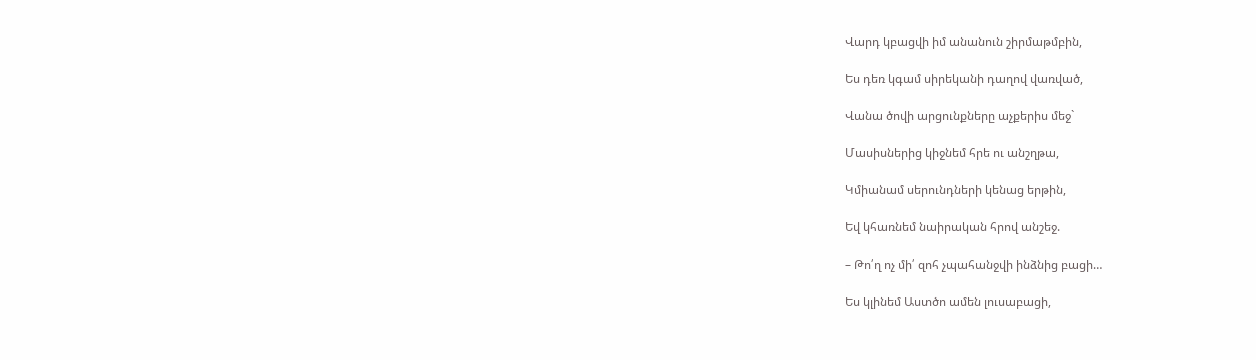Վարդ կբացվի իմ անանուն շիրմաթմբին,

Ես դեռ կգամ սիրեկանի դաղով վառված,

Վանա ծովի արցունքները աչքերիս մեջ`

Մասիսներից կիջնեմ հրե ու անշղթա,

Կմիանամ սերունդների կենաց երթին,

Եվ կհառնեմ նաիրական հրով անշեջ.

– Թո՛ղ ոչ մի՛ զոհ չպահանջվի ինձնից բացի…

Ես կլինեմ Աստծո ամեն լուսաբացի,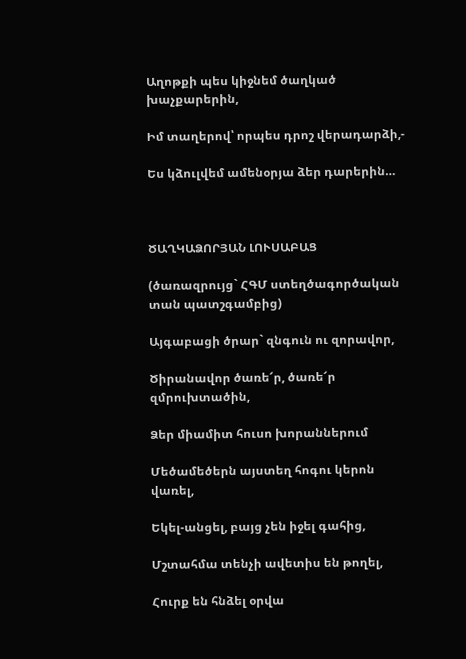Աղոթքի պես կիջնեմ ծաղկած խաչքարերին,

Իմ տաղերով՝ որպես դրոշ վերադարձի,-

Ես կձուլվեմ ամենօրյա ձեր դարերին…



ԾԱՂԿԱՁՈՐՅԱՆ ԼՈՒՍԱԲԱՑ

(ծառազրույց` ՀԳՄ ստեղծագործական տան պատշգամբից)

Այգաբացի ծրար` զնգուն ու զորավոր,

Ծիրանավոր ծառե՜ր, ծառե՜ր զմրուխտածին,

Ձեր միամիտ հուսո խորաններում

Մեծամեծերն այստեղ հոգու կերոն վառել,

Եկել-անցել, բայց չեն իջել գահից,

Մշտահմա տենչի ավետիս են թողել,

Հուրք են հնձել օրվա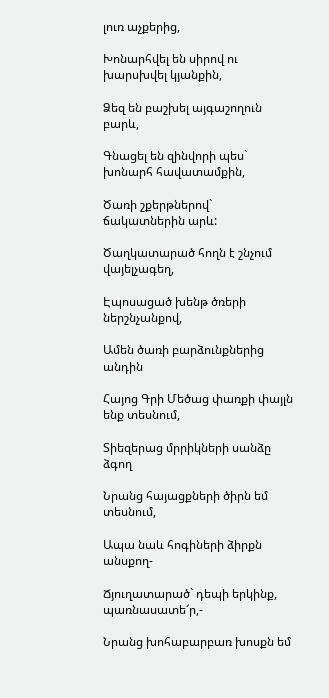լուռ աչքերից,

Խոնարհվել են սիրով ու խարսխվել կյանքին,

Ձեզ են բաշխել այգաշողուն բարև,

Գնացել են զինվորի պես` խոնարհ հավատամքին,

Ծառի շքերթներով` ճակատներին արև:

Ծաղկատարած հողն է շնչում վայելչագեղ,

Էպոսացած խենթ ծռերի ներշնչանքով,

Ամեն ծառի բարձունքներից անդին

Հայոց Գրի Մեծաց փառքի փայլն ենք տեսնում,

Տիեզերաց մրրիկների սանձը ձգող

Նրանց հայացքների ծիրն եմ տեսնում,

Ապա նաև հոգիների ձիրքն անսքող-

Ճյուղատարած` դեպի երկինք, պառնասատե՜ր,-

Նրանց խոհաբարբառ խոսքն եմ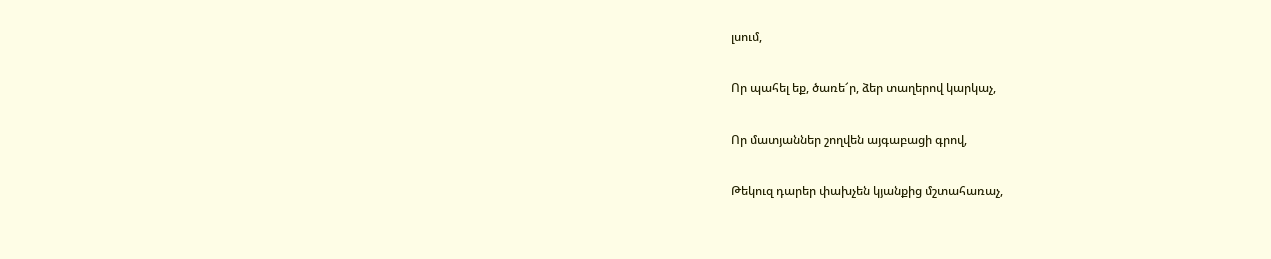լսում,

Որ պահել եք, ծառե՜ր, ձեր տաղերով կարկաչ,

Որ մատյաններ շողվեն այգաբացի գրով,

Թեկուզ դարեր փախչեն կյանքից մշտահառաչ,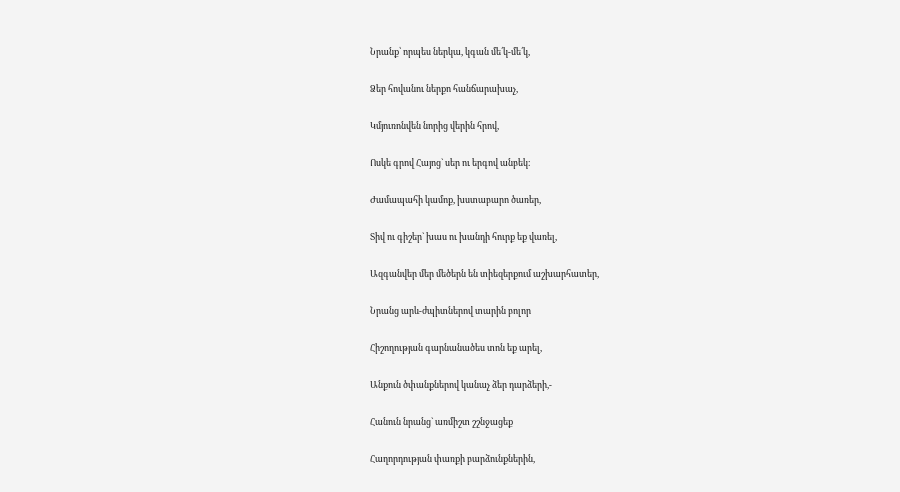Նրանք՝ որպես ներկա, կգան մե՛կ-մե՛կ,

Ձեր հովանու ներքո հանճարախաչ,

Կմյուռոնվեն նորից վերին հրով,

Ոսկե գրով Հայոց` սեր ու երգով անբեկ։

Ժամապահի կամոք, խստաբարո ծառեր,

Տիվ ու գիշեր` խաս ու խանդի հուրք եք վառել,

Ազգանվեր մեր մեծերն են տիեզերքում աշխարհատեր,

Նրանց արև-ժպիտներով տարին բոլոր

Հիշողության գարնանածես տոն եք արել,

Անքուն ծփանքներով կանաչ ձեր դարձերի,-

Հանուն նրանց` առմիշտ շշնջացեք

Հաղորդության փառքի բարձունքներին,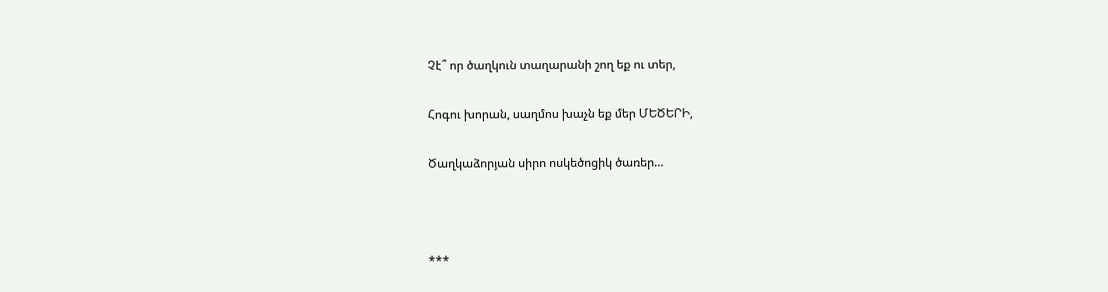Չէ՞ որ ծաղկուն տաղարանի շող եք ու տեր,

Հոգու խորան, սաղմոս խաչն եք մեր ՄԵԾԵՐԻ,

Ծաղկաձորյան սիրո ոսկեծոցիկ ծառեր…



***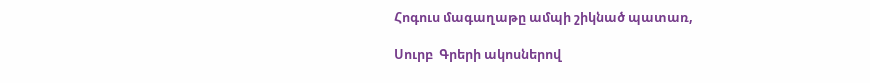Հոգուս մագաղաթը ամպի շիկնած պատառ,

Սուրբ  Գրերի ակոսներով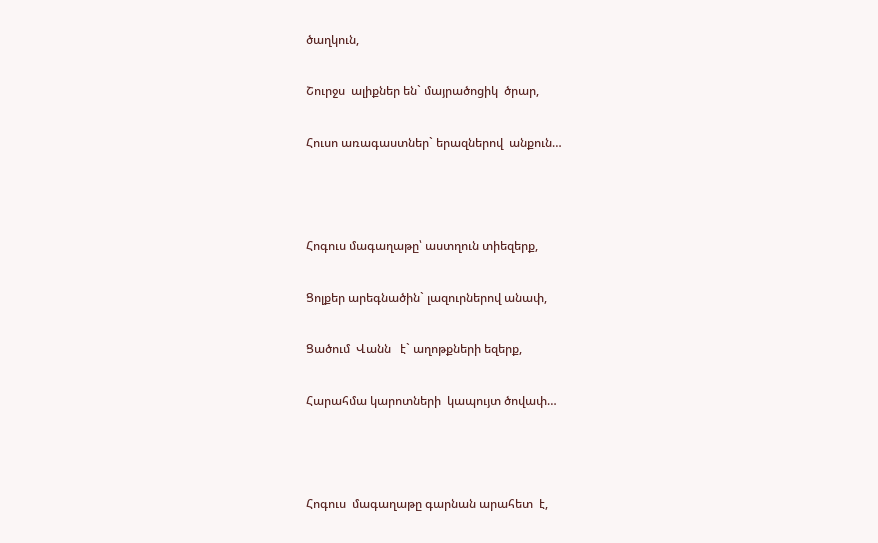ծաղկուն,

Շուրջս  ալիքներ են` մայրածոցիկ  ծրար,

Հուսո առագաստներ` երազներով  անքուն…



Հոգուս մագաղաթը՝ աստղուն տիեզերք,

Ցոլքեր արեգնածին` լազուրներով անափ,

Ցածում  Վանն   է` աղոթքների եզերք,

Հարահմա կարոտների  կապույտ ծովափ…



Հոգուս  մագաղաթը գարնան արահետ  է,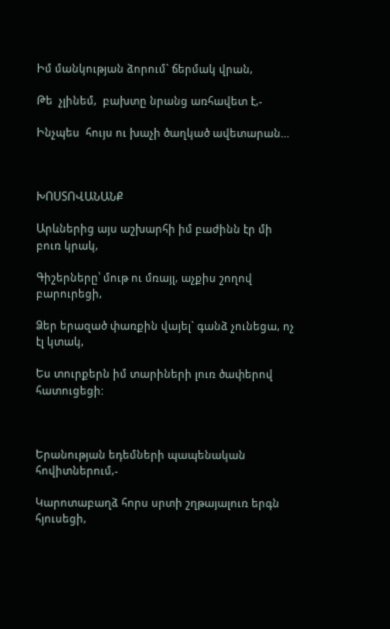Իմ մանկության ձորում` ճերմակ վրան,

Թե  չլինեմ,  բախտը նրանց առհավետ է,-

Ինչպես  հույս ու խաչի ծաղկած ավետարան…



ԽՈՍՏՈՎԱՆԱՆՔ

Արևներից այս աշխարհի իմ բաժինն էր մի բուռ կրակ,

Գիշերները՝ մութ ու մռայլ, աչքիս շողով բարուրեցի,

Ձեր երազած փառքին վայել` գանձ չունեցա, ոչ էլ կտակ,

Ես տուրքերն իմ տարիների լուռ ծափերով հատուցեցի:



Երանության եդեմների պապենական հովիտներում,-

Կարոտաբաղձ հորս սրտի շղթայալուռ երգն հյուսեցի,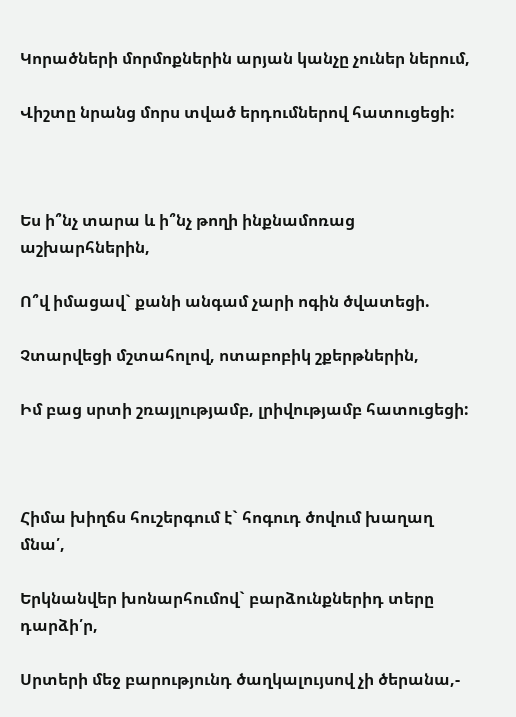Կորածների մորմոքներին արյան կանչը չուներ ներում,

Վիշտը նրանց մորս տված երդումներով հատուցեցի:



Ես ի՞նչ տարա և ի՞նչ թողի ինքնամոռաց աշխարհներին,

Ո՞վ իմացավ` քանի անգամ չարի ոգին ծվատեցի.

Չտարվեցի մշտահոլով, ոտաբոբիկ շքերթներին,

Իմ բաց սրտի շռայլությամբ, լրիվությամբ հատուցեցի:



Հիմա խիղճս հուշերգում է` հոգուդ ծովում խաղաղ մնա՛,

Երկնանվեր խոնարհումով` բարձունքներիդ տերը դարձի՛ր,

Սրտերի մեջ բարությունդ ծաղկալույսով չի ծերանա,-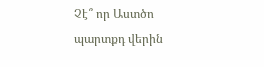Չէ՞ որ Աստծո պարտքդ վերին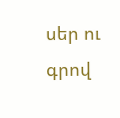սեր ու գրով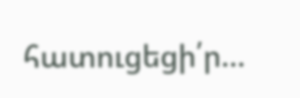հատուցեցի՛ր…